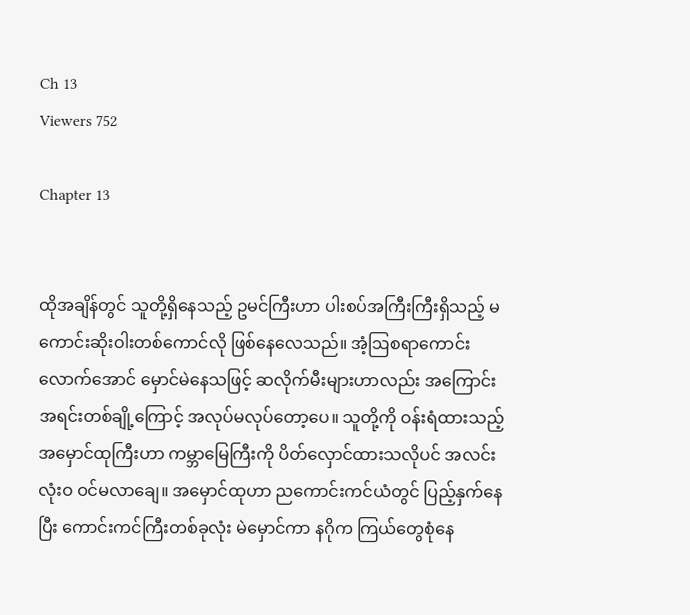Ch 13
Viewers 752

Chapter 13


ထိုအချိန်တွင် သူတို့ရှိနေသည့် ဥမင်ကြီးဟာ ပါးစပ်အကြီးကြီးရှိသည့် မကောင်းဆိုးဝါးတစ်ကောင်လို ဖြစ်နေလေသည်။ အံ့ဩစရာကောင်းလောက်အောင် မှောင်မဲနေသဖြင့် ဆလိုက်မီးများဟာလည်း အကြောင်းအရင်းတစ်ချို့ကြောင့် အလုပ်မလုပ်တော့ပေ။ သူတို့ကို ဝန်းရံထားသည့် အမှောင်ထုကြီးဟာ ကမ္ဘာမြေကြီးကို ပိတ်လှောင်ထားသလိုပင် အလင်းလုံးဝ ဝင်မလာချေ။ အမှောင်ထုဟာ ညကောင်းကင်ယံတွင် ပြည့်နှက်နေပြီး ကောင်းကင်ကြီးတစ်ခုလုံး ‌မဲမှောင်ကာ နဂိုက ကြယ်တွေစုံနေ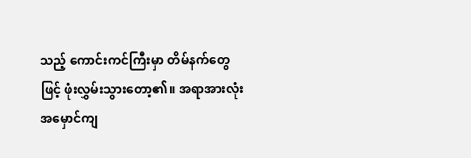သည့် ကောင်းကင်ကြီးမှာ တိမ်နက်တွေဖြင့် ဖုံးလွှမ်းသွားတော့၏။ အရာအားလုံး အမှောင်ကျ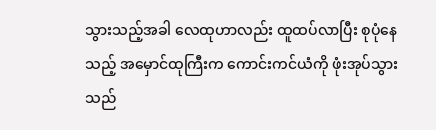သွားသည့်အခါ လေထုဟာလည်း ထူထပ်လာပြီး စုပုံနေသည့် အမှောင်ထုကြီးက ကောင်းကင်ယံကို ဖုံးအုပ်သွားသည်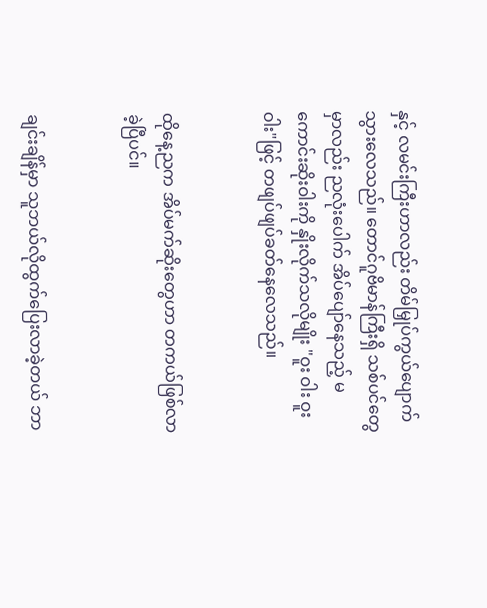နှင့် လမင်းကြီးဟာလည်း တိမ်မြှုပ်ကွယ်ပျောက် သွားလေသည်။ ‌တောင်ဂူဗိမာန်ကြီးရှိ သစ်ပင်တွေမှာလည်း ညလုံးပေါက် အိပ်ပျော်နေသည့် မကောင်းဆိုးဝါးကို နှိုးလိုက်သလိုမျိုး "ဝူး ဝါး ဝူး ဝါး"ဖြင့် တဖျပ်ဖျပ်ခတ်နေလေသည်။


ထိုနေ့ညက အိပ်မက်ဆိုးတွေဟာ တကယ်ဖြစ်လာခဲ့ပြီပင်။


ချင်းချိန်မှာ သူဘယ်လိုထွက်ပြေးလာခဲ့တယ် ဘာ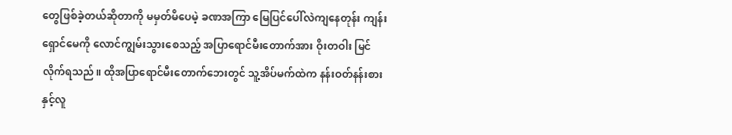တွေဖြစ်ခဲ့တယ်ဆိုတာကို မမှတ်မိပေမဲ့ ခဏအကြာ မြေပြင်ပေါ်လဲကျနေတုန်း ကျန်းရှောင်မေကို လောင်ကျွမ်းသွားစေသည့် အပြာရောင်မီးတောက်အား ဝိုးတဝါး မြင်လိုက်ရသည်။ ထိုအပြာရောင်မီးတောက်ဘေးတွင် သူ့အိပ်မက်ထဲက နန်းဝတ်နန်းစားနှင့်လူ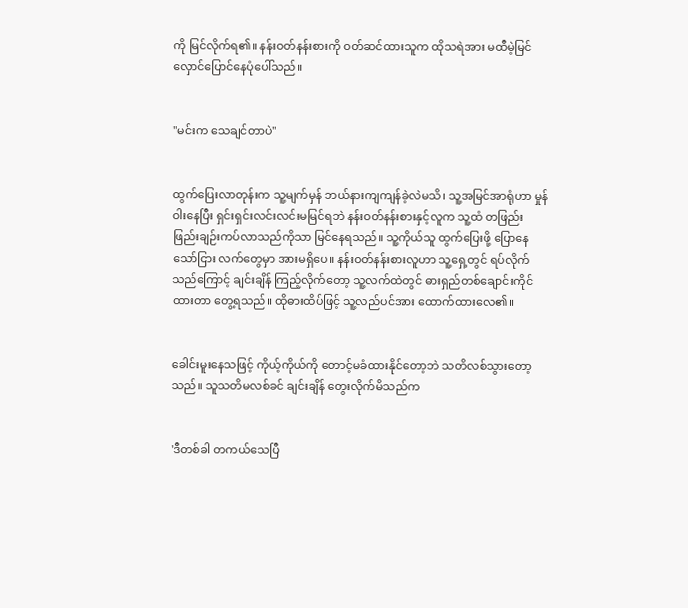ကို မြင်လိုက်ရ၏။ နန်းဝတ်နန်းစားကို ဝတ်ဆင်ထားသူက ထိုသရဲအား မထီမဲ့မြင် လှောင်ပြောင်နေပုံပေါ်သည်။


"မင်းက သေချင်တာပဲ"


ထွက်ပြေးလာတုန်းက သူ့မျက်မှန်‌ ဘယ်နားကျကျန်ခဲ့လဲမသိ၊ သူ့အမြင်အာရုံဟာ မှုန်ဝါးနေပြီး ရှင်းရှင်းလင်းလင်းမမြင်ရဘဲ နန်းဝတ်နန်းစားနှင့်လူက သူ့ထံ တဖြည်းဖြည်းချဉ်းကပ်လာသည်ကိုသာ မြင်နေရသည်။ သူ့ကိုယ်သူ ထွက်ပြေးဖို့ ပြောနေသော်ငြား လက်တွေမှာ အားမရှိပေ။ နန်းဝတ်နန်းစားလူဟာ သူ့ရှေ့တွင် ရပ်လိုက်သည်ကြောင့် ချင်းချိန် ကြည့်လိုက်တော့ သူ့လက်ထဲတွင် ဓားရှည်တစ်ချောင်းကိုင်ထားတာ တွေ့ရသည်။ ထိုဓားထိပ်ဖြင့် သူ့လည်ပင်အား ထောက်ထားလေ၏။


ခေါင်းမူးနေသဖြင့် ကိုယ့်ကိုယ်ကို တောင့်မခံထားနိုင်တော့ဘဲ သတိလစ်သွားတော့သည်။ သူသတိမလစ်ခင် ချင်းချိန် တွေးလိုက်မိသည်က


'ဒီတစ်ခါ တကယ်သေပြီ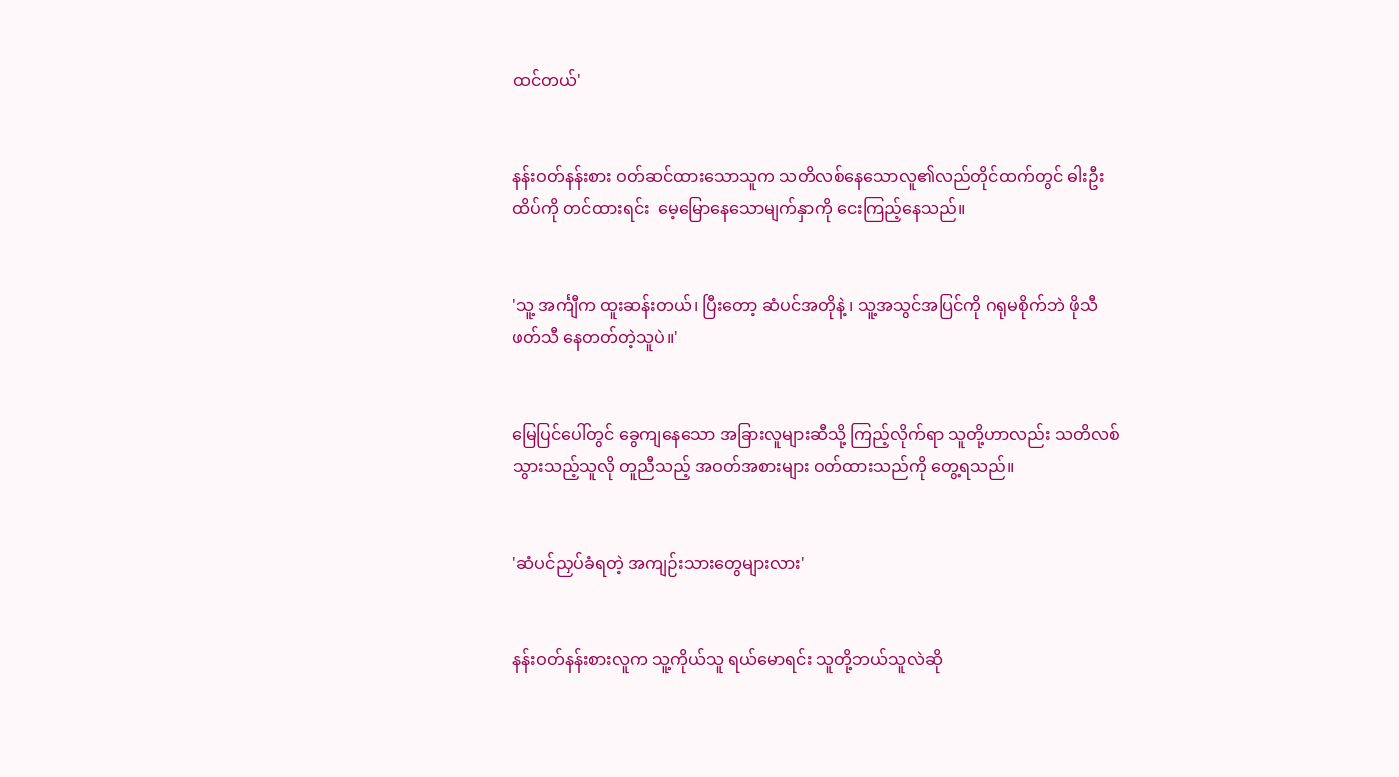ထင်တယ်'


နန်းဝတ်နန်းစား ဝတ်ဆင်ထားသောသူက သတိလစ်နေသောလူ၏လည်တိုင်ထက်တွင် ဓါးဦးထိပ်ကို တင်ထားရင်း  မေ့မြောနေသောမျက်နှာကို ငေးကြည့်နေသည်။


'သူ့ အင်္ကျီက ထူးဆန်းတယ်၊ ပြီးတော့ ဆံပင်အတိုနဲ့ ၊ သူ့အသွင်အပြင်ကို ဂရုမစိုက်ဘဲ ဖိုသီဖတ်သီ နေတတ်တဲ့သူပဲ။'


မြေပြင်ပေါ်တွင် ခွေကျနေသော အခြားလူများဆီသို့ ကြည့်လိုက်ရာ သူတို့ဟာလည်း သတိလစ်သွားသည့်သူလို တူညီသည့် အဝတ်အစားများ ဝတ်ထားသည်ကို တွေ့ရသည်။


'ဆံပင်ညှပ်ခံရတဲ့ အကျဉ်းသားတွေများလား'


နန်းဝတ်နန်းစားလူက သူ့ကိုယ်သူ ရယ်မောရင်း သူတို့ဘယ်သူလဲဆို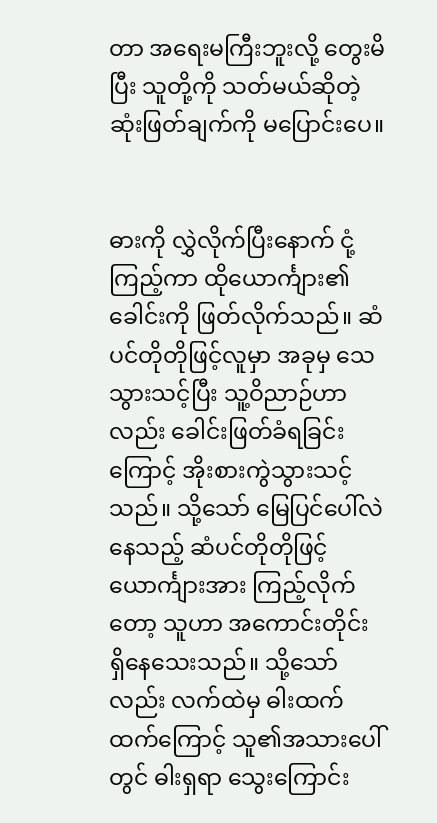တာ အရေးမကြီးဘူးလို့ တွေးမိပြီး သူတို့ကို သတ်မယ်ဆိုတဲ့ ဆုံးဖြတ်ချက်ကို မပြောင်းပေ။


ဓားကို လွှဲလိုက်ပြီးနောက် ငုံ့ကြည့်ကာ ထိုယောင်္ကျား၏ ခေါင်းကို‌ ဖြတ်လိုက်သည်။ ဆံပင်တိုတိုဖြင့်လူမှာ အခုမှ သေသွားသင့်ပြီး သူ့ဝိညာဉ်ဟာလည်း ခေါင်းဖြတ်ခံရခြင်းကြောင့် အိုးစားကွဲသွားသင့်သည်။ သို့သော် မြေပြင်ပေါ်လဲနေသည့် ဆံပင်တိုတိုဖြင့် ယောင်္ကျားအား ကြည့်လိုက်တော့ သူဟာ အကောင်းတိုင်း ရှိနေသေးသည်။ သို့သော်လည်း လက်ထဲမှ ဓါးထက်ထက်ကြောင့် သူ၏အသားပေါ်တွင် ဓါးရှရာ သွေးကြောင်း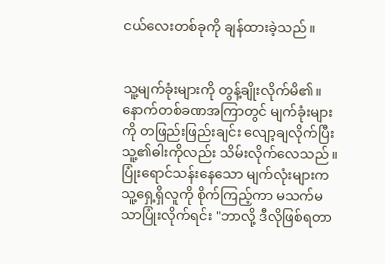ငယ်လေးတစ်ခုကို ချန်ထားခဲ့သည်။


သူ့မျက်ခုံးများကို တွန့်ချိုးလိုက်မိ၏။ နောက်တစ်ခဏအကြာတွင် မျက်ခုံးများကို တဖြည်းဖြည်းချင်း လျော့ချလိုက်ပြီး သူ့၏ဓါးကိုလည်း သိမ်းလိုက်လေသည်။ ပြုံးရောင်သန်းနေသော မျက်လုံးများက သူ့ရှေ့ရှိလူကို စိုက်ကြည့်ကာ မသက်မသာပြုံးလိုက်ရင်း "ဘာလို့ ဒီလိုဖြစ်ရတာ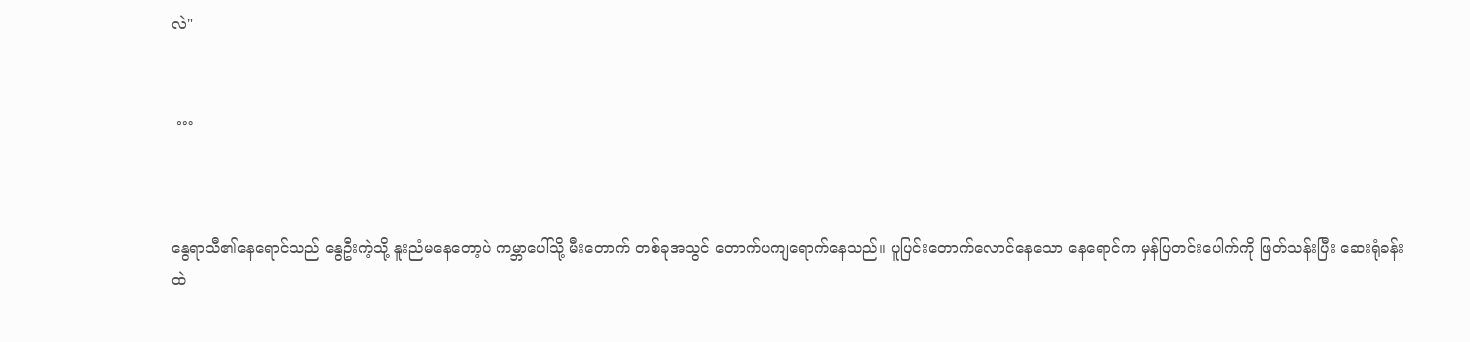လဲ"


 …



နွေရာသီ၏နေရောင်သည် နွေဦးကဲ့သို့ နူးညံမနေတော့ပဲ ကမ္ဘာပေါ်သို့ မီးတောက် တစ်ခုအသွင် တောက်ပကျရောက်နေသည်။ ပူပြင်းတောက်လောင်နေသော နေရောင်က မှန်ပြတင်းပေါက်ကို ဖြတ်သန်းပြီး ဆေးရုံခန်းထဲ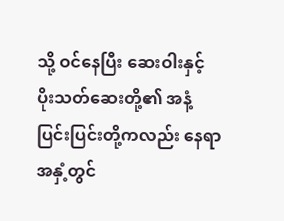သို့ ဝင်နေပြီး ဆေးဝါးနှင့် ပိုးသတ်ဆေးတို့၏ အနံ့ပြင်းပြင်းတို့ကလည်း နေရာအနှံ့တွင်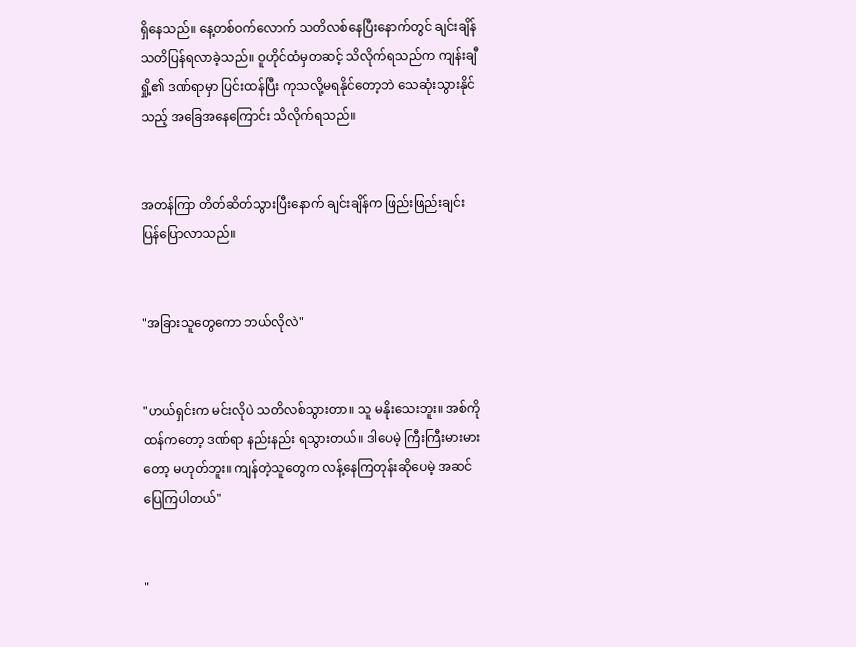ရှိနေသည်။ နေ့တစ်ဝက်လောက် သတိလစ်နေပြီးနောက်တွင် ချင်းချိန် သတိပြန်ရလာခဲ့သည်။ ဝူဟိုင်ထံမှတဆင့် သိလိုက်ရသည်က ကျန်းချီရှို့၏ ဒဏ်ရာမှာ ပြင်းထန်ပြီး ကုသလို့မရနိုင်တော့ဘဲ သေဆုံးသွားနိုင်သည့် အခြေအနေကြောင်း သိလိုက်ရသည်။


အတန်ကြာ တိတ်ဆိတ်သွားပြီးနောက် ချင်းချိန်က ဖြည်းဖြည်းချင်း ပြန်ပြောလာသည်။


"အခြားသူတွေကော ဘယ်လိုလဲ"


"ဟယ်ရှင်းက မင်းလိုပဲ သတိလစ်သွားတာ။ သူ မနိုးသေးဘူး။ အစ်ကိုထန်ကတော့ ဒဏ်ရာ နည်းနည်း ရသွားတယ်။ ဒါပေမဲ့ ကြီးကြီးမားမားတော့ မဟုတ်ဘူး။ ကျန်တဲ့သူတွေက လန့်နေကြတုန်း‌ဆိုပေမဲ့ အဆင်ပြေကြပါတယ်"


"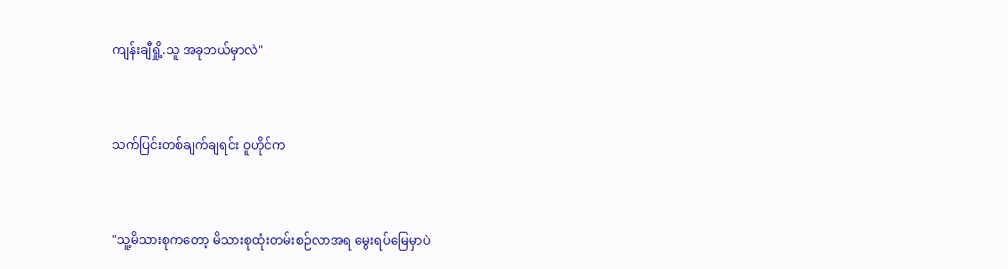ကျန်းချီရှို့.သူ အခုဘယ်မှာလဲ"


သက်ပြင်းတစ်ချက်ချရင်း ဝူဟိုင်က


"သူ့မိသားစုကတော့ မိသားစုထုံးတမ်းစဉ်လာအရ မွေးရပ်မြေမှာပဲ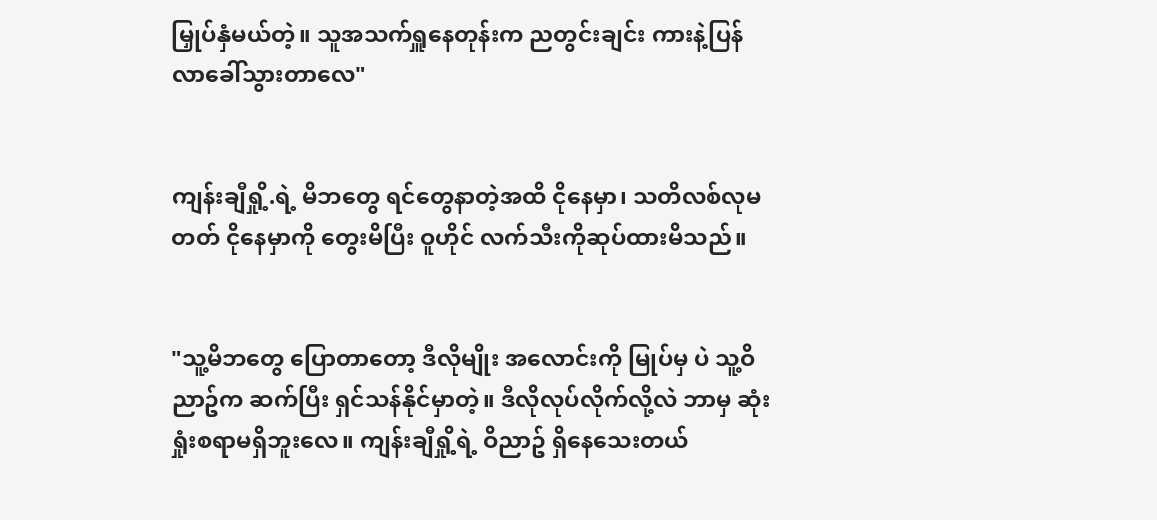မြှုပ်နှံမယ်တဲ့။ သူအသက်ရှူနေတုန်းက ညတွင်းချင်း ကားနဲ့ပြန်လာခေါ်သွားတာလေ"


ကျန်းချီရှို့.ရဲ့ မိဘတွေ ရင်တွေနာတဲ့အထိ ငိုနေမှာ၊ ‌သတိလစ်လုမတတ် ငိုနေမှာကို တွေးမိပြီး ဝူဟိုင် လက်သီးကိုဆုပ်ထားမိသည်။


"သူ့မိဘတွေ ပြောတာတော့ ဒီလိုမျိုး အလောင်းကို မြုပ်မှ ပဲ သူ့ဝိညာဥ်က ဆက်ပြီး ရှင်သန်နိုင်မှာတဲ့။ ဒီလိုလုပ်လိုက်လို့လဲ ဘာမှ ဆုံးရှုံးစရာမရှိဘူးလေ။ ကျန်းချီရှို့ရဲ့ ဝိညာဥ် ရှိနေသေးတယ်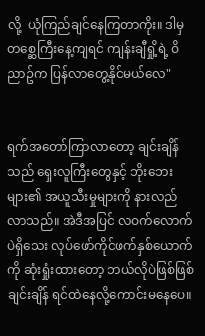လို့  ယုံကြည်ချင်နေကြတာကိုး။ ဒါမှ တစ္ဆေကြီးနေ့ကျရင် ကျန်းချီရှို့ရဲ့ ဝိညာဥ်က ပြန်လာတွေ့နိုင်မယ်လေ"


ရက်အတော်ကြာလာတော့ ချင်းချိန်သည် ရှေးလူကြီးတွေနှင့် ဘိုးဘေးများ၏ အယူသီးမှုများကို နားလည်လာသည်။ အဲဒီအပြင် လဝက်လောက်ပဲရှိသေး လုပ်ဖော်ကိုင်ဖက်‌နှစ်ယောက်ကို ဆုံးရှုံးထားတော့ ဘယ်လိုပဲဖြစ်ဖြစ် ချင်းချိန် ရင်ထဲနေလို့ကောင်းမနေပေ။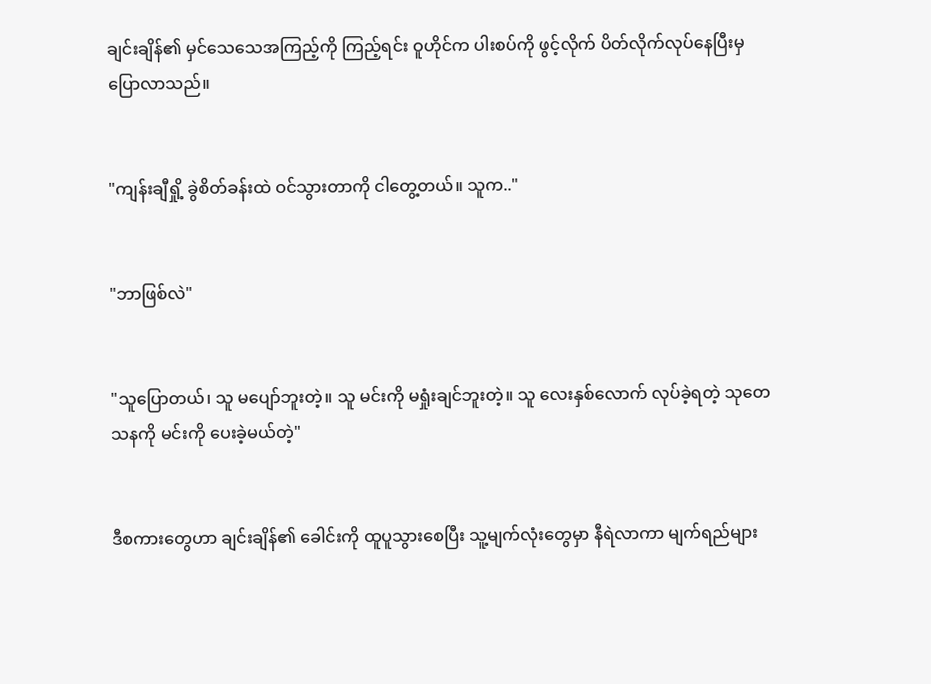ချင်းချိန်၏ မှင်သေသေအကြည့်ကို ကြည့်ရင်း ဝူဟိုင်က ပါးစပ်ကို ဖွင့်လိုက် ပိတ်လိုက်လုပ်နေပြီးမှ ပြောလာသည်။


"ကျန်းချီရှို့ ခွဲစိတ်ခန်းထဲ ဝင်သွားတာကို ငါတွေ့တယ်။ သူက.."


"ဘာဖြစ်လဲ"


"သူပြောတယ်၊ သူ မပျော်ဘူးတဲ့။ သူ မင်းကို မရှုံးချင်ဘူးတဲ့။ သူ လေးနှစ်လောက် လုပ်ခဲ့ရတဲ့ သုတေသနကို မင်းကို ပေးခဲ့မယ်တဲ့"


ဒီစကားတွေဟာ ချင်းချိန်၏ ခေါင်းကို ထူပူသွားစေပြီး သူ့မျက်လုံးတွေမှာ နီရဲလာကာ မျက်ရည်များ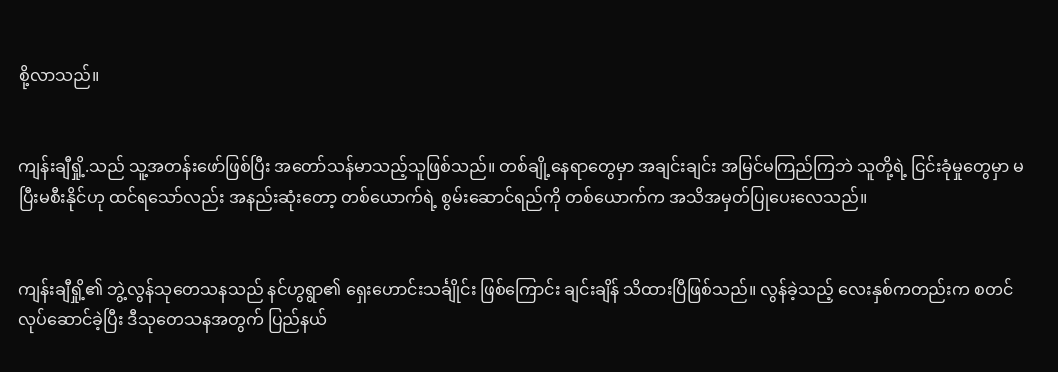စို့လာသည်။


ကျန်းချီရှို့.သည် သူ့အတန်းဖော်ဖြစ်ပြီး အတော်သန်မာသည့်သူဖြစ်သည်။ တစ်ချို့နေရာတွေမှာ အချင်းချင်း အမြင်မကြည်ကြဘဲ သူတို့ရဲ့ ငြင်းခုံမှုတွေမှာ မပြီးမစီးနိုင်ဟု ထင်ရသော်လည်း အနည်းဆုံးတော့ တစ်ယောက်ရဲ့ စွမ်းဆောင်ရည်ကို တစ်ယောက်က အသိအမှတ်ပြုပေးလေသည်။


ကျန်းချီရှို့၏ ဘွဲ့လွန်သုတေသနသည် နင်ဟွရွာ၏ ရှေးဟောင်းသင်္ချိုင်း ဖြစ်ကြောင်း ချင်းချိန် သိထားပြီဖြစ်သည်။ လွန်ခဲ့သည့် လေးနှစ်ကတည်းက စတင်လုပ်ဆောင်ခဲ့ပြီး ဒီသုတေသနအတွက် ပြည်နယ်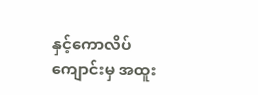နှင့်ကောလိပ်ကျောင်းမှ အထူး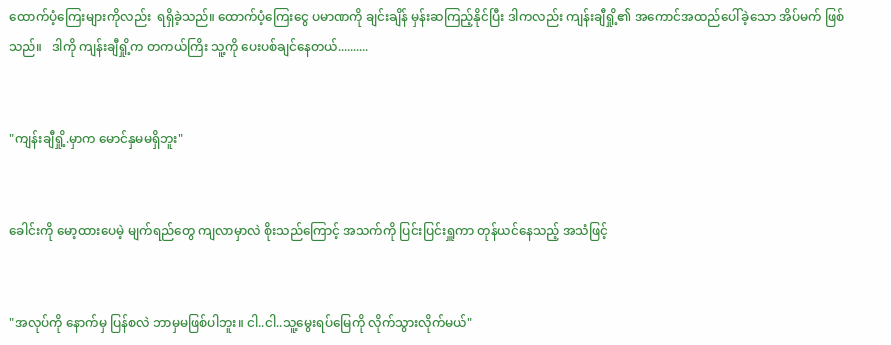ထောက်ပံ့ကြေးများကိုလည်း  ရရှိခဲ့သည်။ ထောက်ပံ့ကြေးငွေ ပမာဏကို ချင်းချိန် မှန်းဆကြည့်နိုင်ပြီး ဒါကလည်း ကျန်းချီရှို့၏ အကောင်အထည်ပေါ်ခဲ့သော အိပ်မက် ဖြစ်သည်။   ဒါကို ကျန်းချီရှို့က တကယ်ကြိး သူ့ကို ပေးပစ်ချင်နေတယ်..........


"ကျန်းချီရှို့.မှာက မောင်နှမမရှိဘူး"


ခေါင်းကို မော့ထားပေမဲ့ မျက်ရည်တွေ ကျလာမှာလဲ စိုးသည်ကြောင့် အသက်ကို ပြင်းပြင်းရှူကာ တုန်ယင်နေသည့် အသံဖြင့်


"အလုပ်ကို နောက်မှ ပြန်စလဲ ဘာမှမဖြစ်ပါဘူး။ ငါ..ငါ..သူ့မွေးရပ်မြေကို လိုက်သွားလိုက်မယ်"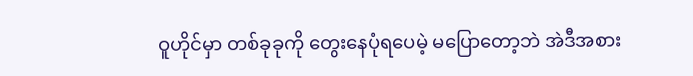ဝူဟိုင်မှာ တစ်ခုခုကို တွေးနေပုံရပေမဲ့ မပြောတော့ဘဲ အဲဒီအစား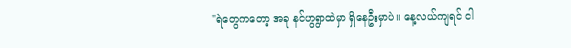"ရဲတွေကတော့ အခု နင်ဟွရွာထဲမှာ ရှိနေဦးမှာပဲ။ နေ့လယ်ကျရင် ငါ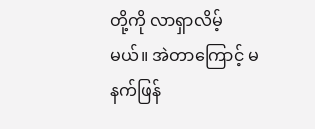တို့ကို လာရှာလိမ့်မယ်။ အဲတာကြောင့် မနက်ဖြန်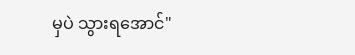မှပဲ သွားရအောင်"